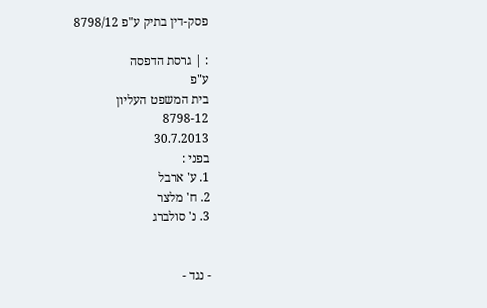פסק-דין בתיק ע"פ 8798/12

: | גרסת הדפסה
ע"פ
בית המשפט העליון
8798-12
30.7.2013
בפני :
1. ע' ארבל
2. ח' מלצר
3. נ' סולברג


- נגד -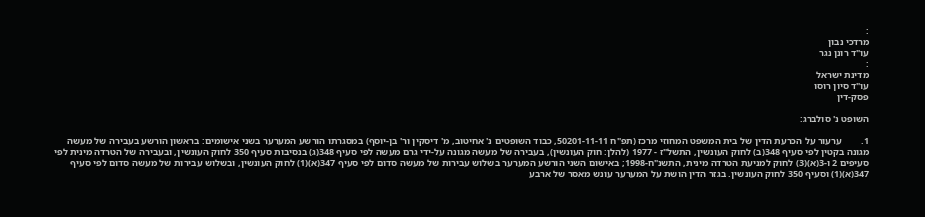:
מרדכי נבון
עו"ד רונן נגר
:
מדינת ישראל
עו"ד סיון רוסו
פסק-דין

השופט נ' סולברג:

1.        ערעור על הכרעת הדין של בית המשפט המחוזי מרכז (תפ"ח 50201-11-11, כבוד השופטים נ' אחיטוב, מ' דיסקין ור' בן-יוסף) במסגרתו הורשע המערער בשני אישומים: בראשון הורשע בעבירה של מעשה מגונה בקטין לפי סעיף 348(ב) לחוק העונשין, התשל"ז - 1977 (להלן: חוק העונשין), בעבירה של מעשה מגונה על-ידי גרם מעשה לפי סעיף 348(ג) בנסיבות סעיף 350 לחוק העונשין, ובעבירה של הטרדה מינית לפי סעיפים 2 ו-3(א)(3) לחוק למניעת הטרדה מינית, התשנ"ח-1998; באישום השני הורשע המערער בשלוש עבירות של מעשה סדום לפי סעיף 347(א)(1) לחוק העונשין, ובשלוש עבירות של מעשה סדום לפי סעיף 347(א)(1) וסעיף 350 לחוק העונשין. בגזר הדין הושת על המערער עונש מאסר של ארבע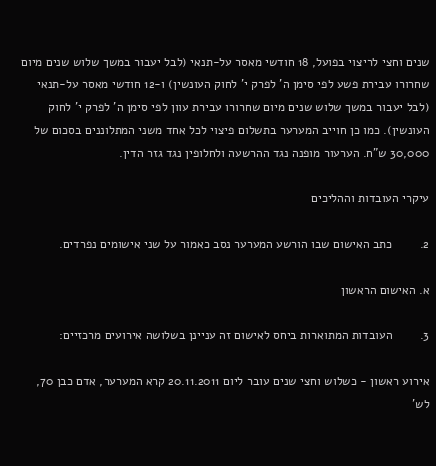שנים וחצי לריצוי בפועל, 18 חודשי מאסר על-תנאי (לבל יעבור במשך שלוש שנים מיום שחרורו עבירת פשע לפי סימן ה' לפרק י' לחוק העונשין) ו-12 חודשי מאסר על-תנאי (לבל יעבור במשך שלוש שנים מיום שחרורו עבירת עוון לפי סימן ה' לפרק י' לחוק העונשין). כמו כן חוייב המערער בתשלום פיצוי לכל אחד משני המתלוננים בסכום של 30,000 ש"ח. הערעור מופנה נגד ההרשעה ולחלופין נגד גזר הדין.

עיקרי העובדות וההליכים

2.        כתב האישום שבו הורשע המערער נסב כאמור על שני אישומים נפרדים.

א. האישום הראשון

3.        העובדות המתוארות ביחס לאישום זה עניינן בשלושה אירועים מרכזיים:

אירוע ראשון - כשלוש וחצי שנים עובר ליום 20.11.2011 קרא המערער, אדם כבן 70, לש'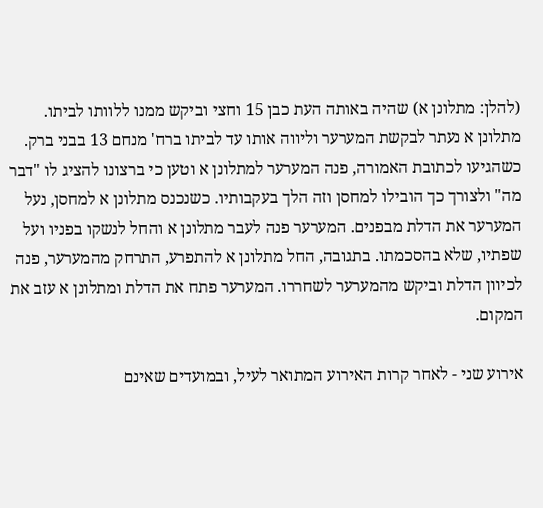(להלן: מתלונן א) שהיה באותה העת כבן 15 וחצי וביקש ממנו ללוותו לביתו. מתלונן א נעתר לבקשת המערער וליווה אותו עד לביתו ברח' מנחם 13 בבני ברק. כשהגיעו לכתובת האמורה, פנה המערער למתלונן א וטען כי ברצונו להציג לו "דבר מה" ולצורך כך הובילו למחסן וזה הלך בעקבותיו. כשנכנס מתלונן א למחסן, נעל המערער את הדלת מבפנים. המערער פנה לעבר מתלונן א והחל לנשקו בפניו ועל שפתיו, שלא בהסכמתו. בתגובה, החל מתלונן א להתפרע, התרחק מהמערער, פנה לכיוון הדלת וביקש מהמערער לשחררו. המערער פתח את הדלת ומתלונן א עזב את המקום.

אירוע שני - לאחר קרות האירוע המתואר לעיל, ובמועדים שאינם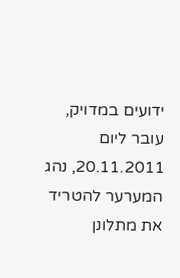ידועים במדויק, עובר ליום 20.11.2011, נהג המערער להטריד את מתלונן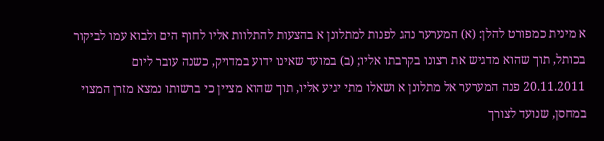א מינית כמפורט להלן: (א) המערער נהג לפנות למתלונן א בהצעות להתלוות אליו לחוף הים ולבוא עמו לביקור בכותל, תוך שהוא מדגיש את רצונו בקרבתו אליו; (ב) במועד שאינו ידוע במדויק, כשנה עובר ליום 20.11.2011 פנה המערער אל מתלונן א ושאלו מתי יגיע אליו, תוך שהוא מציין כי ברשותו נמצא מזרן המצוי במחסן, שנועד לצורך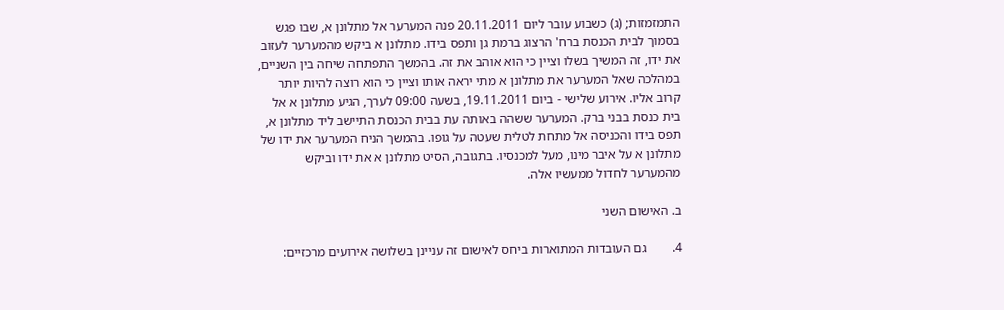התמזמזות; (ג) כשבוע עובר ליום 20.11.2011 פנה המערער אל מתלונן א, שבו פגש בסמוך לבית הכנסת ברח' הרצוג ברמת גן ותפס בידו. מתלונן א ביקש מהמערער לעזוב את ידו, זה המשיך בשלו וציין כי הוא אוהב את זה. בהמשך התפתחה שיחה בין השניים, במהלכה שאל המערער את מתלונן א מתי יראה אותו וציין כי הוא רוצה להיות יותר קרוב אליו. אירוע שלישי - ביום 19.11.2011, בשעה 09:00 לערך, הגיע מתלונן א אל בית כנסת בבני ברק. המערער ששהה באותה עת בבית הכנסת התיישב ליד מתלונן א, תפס בידו והכניסה אל מתחת לטלית שעטה על גופו. בהמשך הניח המערער את ידו של מתלונן א על איבר מינו, מעל למכנסיו. בתגובה, הסיט מתלונן א את ידו וביקש מהמערער לחדול ממעשיו אלה.

ב. האישום השני

4.        גם העובדות המתוארות ביחס לאישום זה עניינן בשלושה אירועים מרכזיים: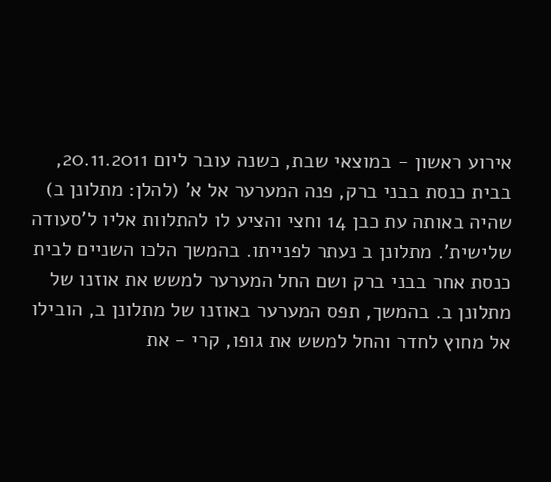אירוע ראשון - במוצאי שבת, כשנה עובר ליום 20.11.2011, בבית כנסת בבני ברק, פנה המערער אל א' (להלן: מתלונן ב) שהיה באותה עת כבן 14 וחצי והציע לו להתלוות אליו ל'סעודה שלישית'. מתלונן ב נעתר לפנייתו. בהמשך הלכו השניים לבית כנסת אחר בבני ברק ושם החל המערער למשש את אוזנו של מתלונן ב. בהמשך, תפס המערער באוזנו של מתלונן ב, הובילו אל מחוץ לחדר והחל למשש את גופו, קרי - את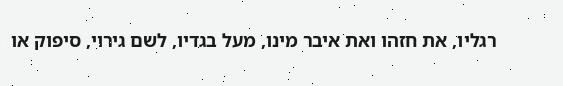רגליו, את חזהו ואת איבר מינו, מעל בגדיו, לשם גירוי, סיפוק או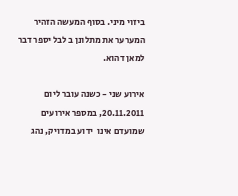ביזוי מיני. בסוף המעשה הזהיר המערער את מתלונן ב לבל יספר דבר למאן דהוא.

אירוע שני - כשנה עובר ליום 20.11.2011, במספר אירועים שמועדם אינו  ידוע במדויק, נהג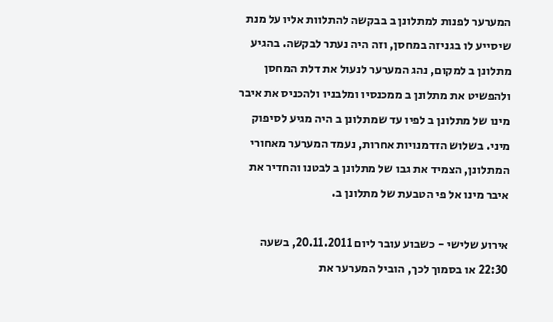המערער לפנות למתלונן ב בבקשה להתלוות אליו על מנת שיסייע לו בגניזה במחסן, וזה היה נעתר לבקשה. בהגיע מתלונן ב למקום, נהג המערער לנעול את דלת המחסן ולהפשיט את מתלונן ב ממכנסיו ומלבניו ולהכניס את איבר מינו של מתלונן ב לפיו עד שמתלונן ב היה מגיע לסיפוק מיני. בשלוש הזדמנויות אחרות, נעמד המערער מאחורי המתלונן, הצמיד את גבו של מתלונן ב לבטנו והחדיר את איבר מינו אל פי הטבעת של מתלונן ב.

אירוע שלישי - כשבוע עובר ליום 20.11.2011, בשעה 22:30 או בסמוך לכך, הוביל המערער את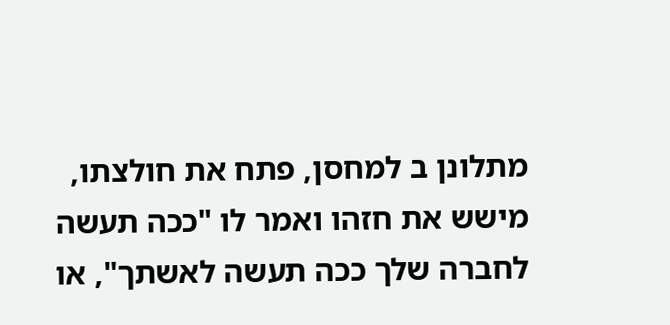מתלונן ב למחסן, פתח את חולצתו, מישש את חזהו ואמר לו "ככה תעשה לחברה שלך ככה תעשה לאשתך", או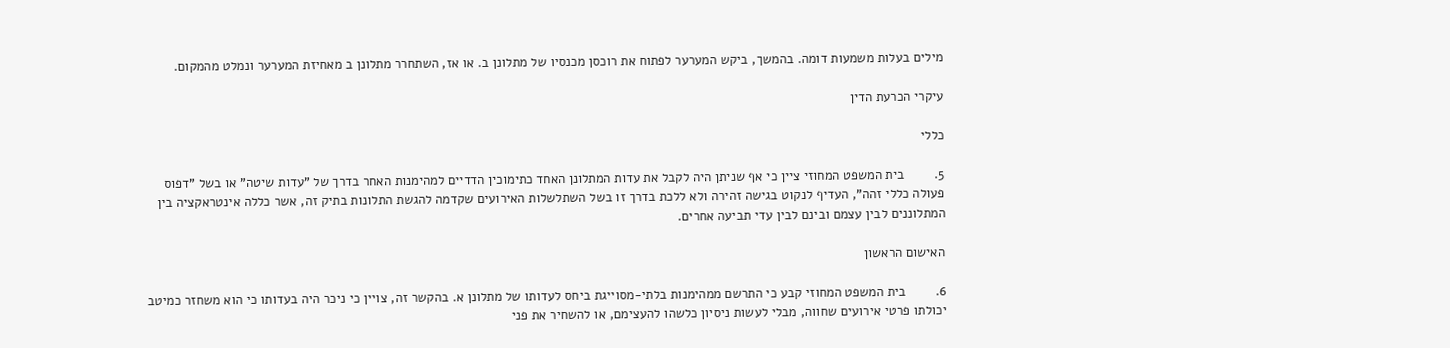מילים בעלות משמעות דומה. בהמשך, ביקש המערער לפתוח את רוכסן מכנסיו של מתלונן ב. או אז, השתחרר מתלונן ב מאחיזת המערער ונמלט מהמקום.

עיקרי הכרעת הדין

כללי

5.        בית המשפט המחוזי ציין כי אף שניתן היה לקבל את עדות המתלונן האחד כתימוכין הדדיים למהימנות האחר בדרך של "עדות שיטה" או בשל "דפוס פעולה כללי זהה", העדיף לנקוט בגישה זהירה ולא ללכת בדרך זו בשל השתלשלות האירועים שקדמה להגשת התלונות בתיק זה, אשר כללה אינטראקציה בין המתלוננים לבין עצמם ובינם לבין עדי תביעה אחרים.

האישום הראשון

6.        בית המשפט המחוזי קבע כי התרשם ממהימנות בלתי-מסוייגת ביחס לעדותו של מתלונן א. בהקשר זה, צויין כי ניכר היה בעדותו כי הוא משחזר כמיטב יכולתו פרטי אירועים שחווה, מבלי לעשות ניסיון כלשהו להעצימם, או להשחיר את פני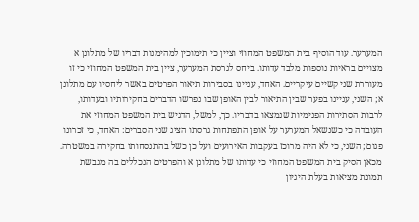המערער. עוד הוסיף בית המשפט המחוזי וציין כי תימוכין למהימנות דבריו של מתלונן א מצויים בראיות נוספות מלבד עדותו. ביחס לגרסת המערער, ציין בית המשפט המחוזי כי זו מעוררת שני קשיים עיקריים. האחד, עניינו בסבירות תיאור הפרטים באשר ליחסיו עם מתלונן א; השני, עניינו בפער שבין התיאור לבין האופן שבו נפרשו הדברים בחקירותיו ובעדותו, לרבות הסתירות הפנימיות שנמצאו בדבריו. כך, למשל, הדגיש בית המשפט המחוזי את העובדה כי כשנשאל המערער על אופן התפתחות גרסתו הציג שני הסברים: האחד, כי זכרונו פגום; השני, כי לא היה מרוכז בעקבות האירועים ועל כן כשל בהתנסחותו בחקירה במשטרה. מכאן הסיק בית המשפט המחוזי כי עדותו של מתלונן א והפרטים הנכללים בה מגבשת תמונת מציאות בעלת היגיון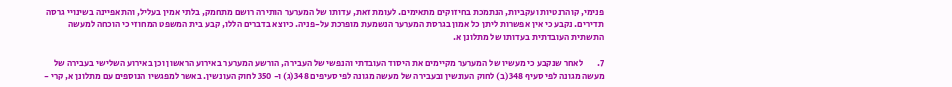פנימי, קוהרנטיות ועקביות, הנתמכת בחיזוקים מתאימים. לעומת זאת, עדותו של המערער הותירה רושם מתחמק, בלתי אמין בעליל, והתאפיינה בשינויי גרסה תדירים. נקבע כי אין אפשרות ליתן כל אמון בגרסת המערער הנשמעת מופרכת על-פניה. כיוצא בדברים הללו, קבע בית המשפט המחוזי כי הוכחה למעשה התשתית העובדתית בעדותו של מתלונן א.

7.        לאחר שנקבע כי מעשיו של המערער מקיימים את היסוד העובדתי והנפשי של העבירה, הורשע המערער באירוע הראשון וכן באירוע השלישי בעבירה של מעשה מגונה לפי סעיף 348(ב) לחוק העונשין ובעבירה של מעשה מגונה לפי סעיפים 348(ג) ו- 350 לחוק העונשין. באשר למפגשיו הנוספים עם מתלונן א, קרי -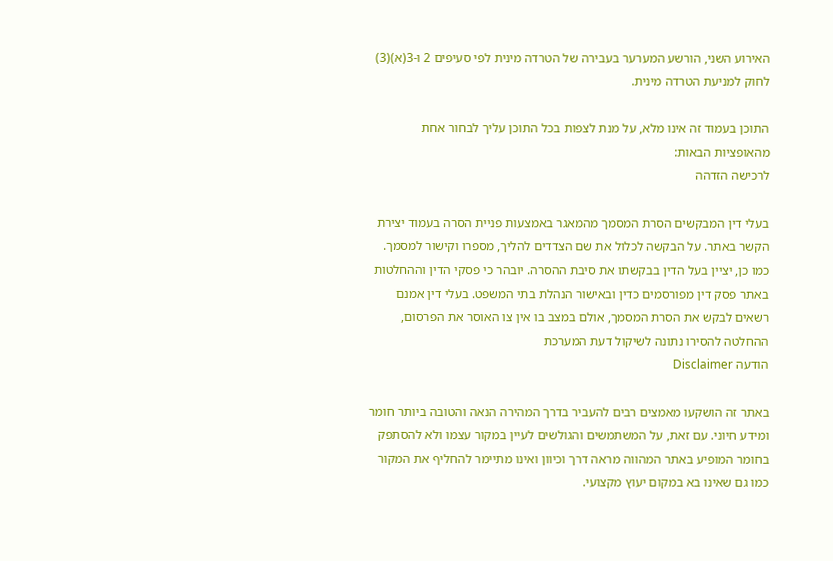האירוע השני, הורשע המערער בעבירה של הטרדה מינית לפי סעיפים 2 ו-3(א)(3) לחוק למניעת הטרדה מינית.

התוכן בעמוד זה אינו מלא, על מנת לצפות בכל התוכן עליך לבחור אחת מהאופציות הבאות:
לרכישה הזדהה

בעלי דין המבקשים הסרת המסמך מהמאגר באמצעות פניית הסרה בעמוד יצירת הקשר באתר. על הבקשה לכלול את שם הצדדים להליך, מספרו וקישור למסמך. כמו כן, יציין בעל הדין בבקשתו את סיבת ההסרה. יובהר כי פסקי הדין וההחלטות באתר פסק דין מפורסמים כדין ובאישור הנהלת בתי המשפט. בעלי דין אמנם רשאים לבקש את הסרת המסמך, אולם במצב בו אין צו האוסר את הפרסום, ההחלטה להסירו נתונה לשיקול דעת המערכת
הודעה Disclaimer

באתר זה הושקעו מאמצים רבים להעביר בדרך המהירה הנאה והטובה ביותר חומר ומידע חיוני. עם זאת, על המשתמשים והגולשים לעיין במקור עצמו ולא להסתפק בחומר המופיע באתר המהווה מראה דרך וכיוון ואינו מתיימר להחליף את המקור כמו גם שאינו בא במקום יעוץ מקצועי.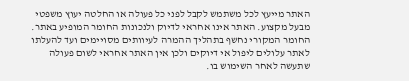האתר מייעץ לכל משתמש לקבל לפני כל פעולה או החלטה יעוץ משפטי מבעל מקצוע. האתר אינו אחראי לדיוק ולנכונות החומר המופיע באתר. החומר המקורי נחשף בתהליך ההמרה לעיוותים מסויימים ועד להעלתו לאתר עלולים ליפול אי דיוקים ולכן אין האתר אחראי לשום פעולה שתעשה לאחר השימוש בו.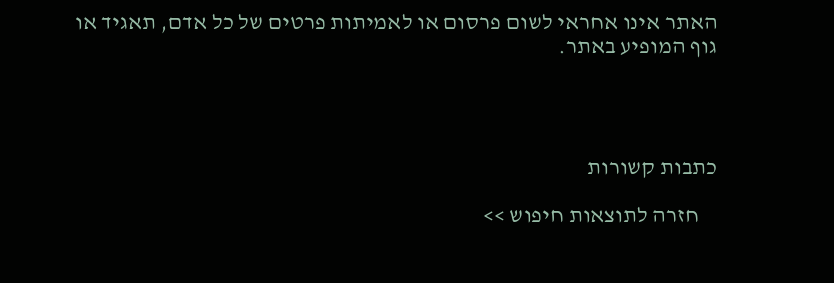האתר אינו אחראי לשום פרסום או לאמיתות פרטים של כל אדם, תאגיד או גוף המופיע באתר.




כתבות קשורות

    חזרה לתוצאות חיפוש >>